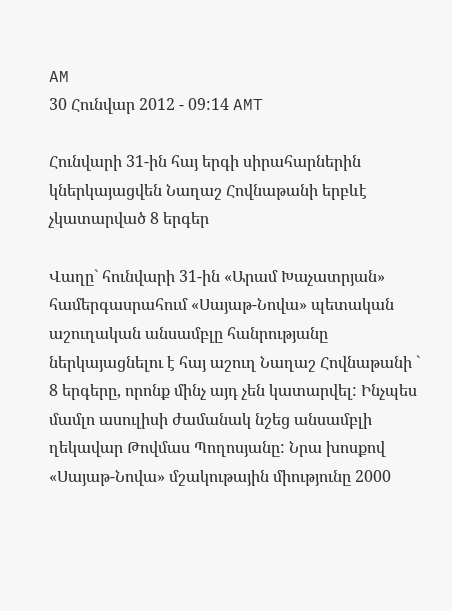AM
30 Հունվար 2012 - 09:14 AMT

Հունվարի 31-ին հայ երգի սիրահարներին կներկայացվեն Նաղաշ Հովնաթանի երբևէ չկատարված 8 երգեր

Վաղը` հունվարի 31-ին «Արամ Խաչատրյան» համերգասրահում «Սայաթ-Նովա» պետական աշուղական անսամբլը հանրությանը ներկայացնելու է հայ աշուղ Նաղաշ Հովնաթանի ` 8 երգերը, որոնք մինչ այդ չեն կատարվել: Ինչպես մամլո ասուլիսի ժամանակ նշեց անսամբլի ղեկավար Թովմաս Պողոսյանը: Նրա խոսքով «Սայաթ-Նովա» մշակութային միությունը 2000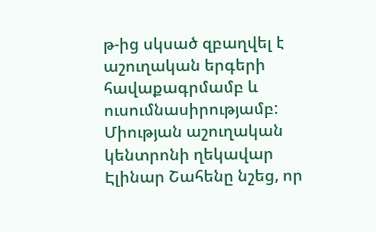թ-ից սկսած զբաղվել է աշուղական երգերի հավաքագրմամբ և ուսումնասիրությամբ: Միության աշուղական կենտրոնի ղեկավար Էլինար Շահենը նշեց, որ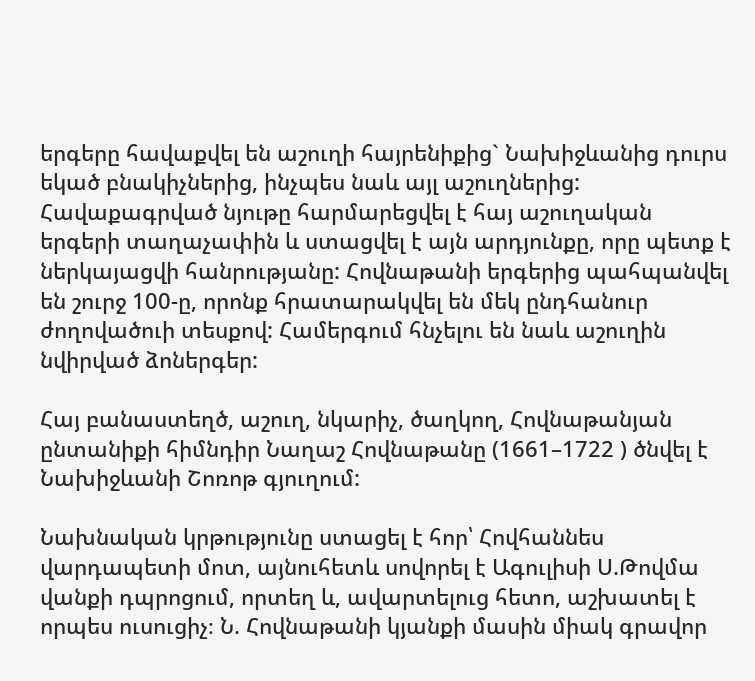երգերը հավաքվել են աշուղի հայրենիքից` Նախիջևանից դուրս եկած բնակիչներից, ինչպես նաև այլ աշուղներից: Հավաքագրված նյութը հարմարեցվել է հայ աշուղական երգերի տաղաչափին և ստացվել է այն արդյունքը, որը պետք է ներկայացվի հանրությանը: Հովնաթանի երգերից պահպանվել են շուրջ 100-ը, որոնք հրատարակվել են մեկ ընդհանուր ժողովածուի տեսքով: Համերգում հնչելու են նաև աշուղին նվիրված ձոներգեր:

Հայ բանաստեղծ, աշուղ, նկարիչ, ծաղկող, Հովնաթանյան ընտանիքի հիմնդիր Նաղաշ Հովնաթանը (1661–1722 ) ծնվել է Նախիջևանի Շոռոթ գյուղում:

Նախնական կրթությունը ստացել է հոր՝ Հովհաննես վարդապետի մոտ, այնուհետև սովորել է Ագուլիսի Ս.Թովմա վանքի դպրոցում, որտեղ և, ավարտելուց հետո, աշխատել է որպես ուսուցիչ։ Ն. Հովնաթանի կյանքի մասին միակ գրավոր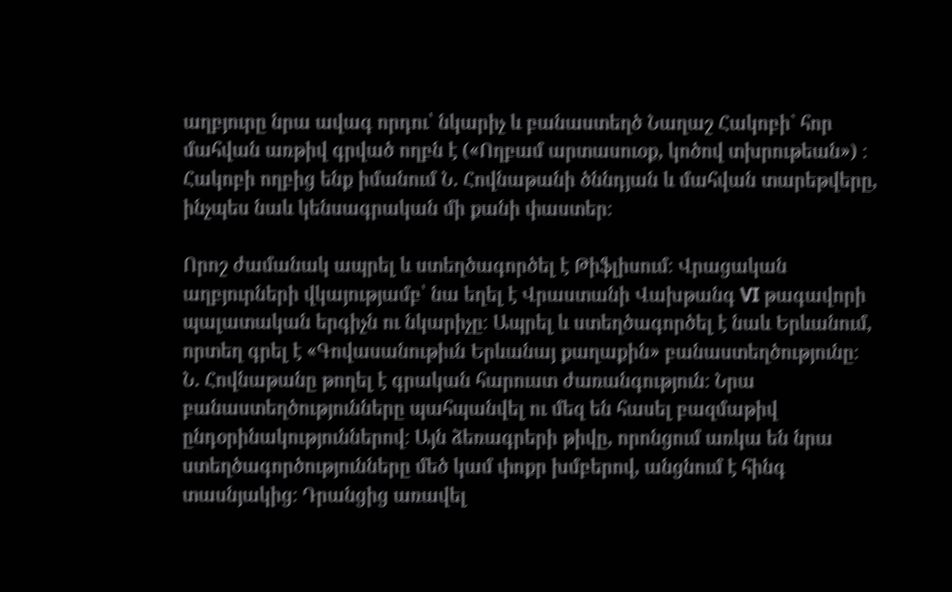աղբյուրը նրա ավագ որդու՝ նկարիչ և բանաստեղծ Նաղաշ Հակոբի` հոր մահվան առթիվ գրված ողբն է («Ողբամ արտասուօք, կոծով տխրութեան») ։ Հակոբի ողբից ենք իմանում Ն. Հովնաթանի ծննդյան և մահվան տարեթվերը, ինչպես նաև կենսագրական մի քանի փաստեր։

Որոշ ժամանակ ապրել և ստեղծագործել է Թիֆլիսում։ Վրացական աղբյուրների վկայությամբ՝ նա եղել է Վրաստանի Վախթանգ VI թագավորի պալատական երգիչն ու նկարիչը։ Ապրել և ստեղծագործել է նաև Երևանում, որտեղ գրել է «Գովասանութիւն Երևանայ քաղաքին» բանաստեղծությունը։ Ն. Հովնաթանը թողել է գրական հարուստ ժառանգություն։ Նրա բանաստեղծությունները պահպանվել ու մեզ են հասել բազմաթիվ ընդօրինակություններով։ Այն ձեռագրերի թիվը, որոնցում առկա են նրա ստեղծագործությունները մեծ կամ փոքր խմբերով, անցնում է հինգ տասնյակից։ Դրանցից առավել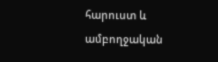հարուստ և ամբողջական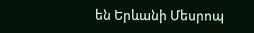են Երևանի Մեսրոպ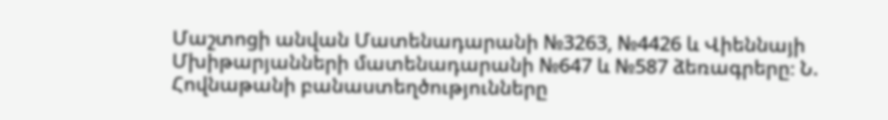Մաշտոցի անվան Մատենադարանի №3263, №4426 և Վիեննայի Մխիթարյանների մատենադարանի №647 և №587 ձեռագրերը։ Ն. Հովնաթանի բանաստեղծությունները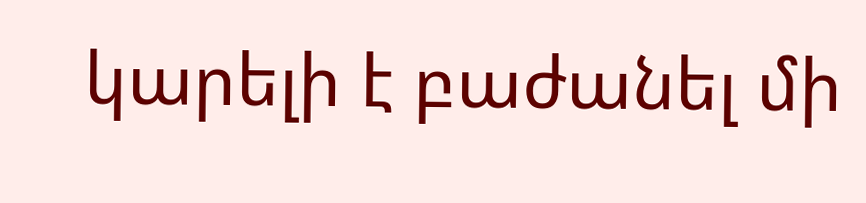կարելի է բաժանել մի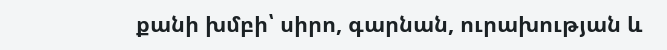քանի խմբի՝ սիրո, գարնան, ուրախության և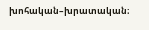խոհական–խրատական։